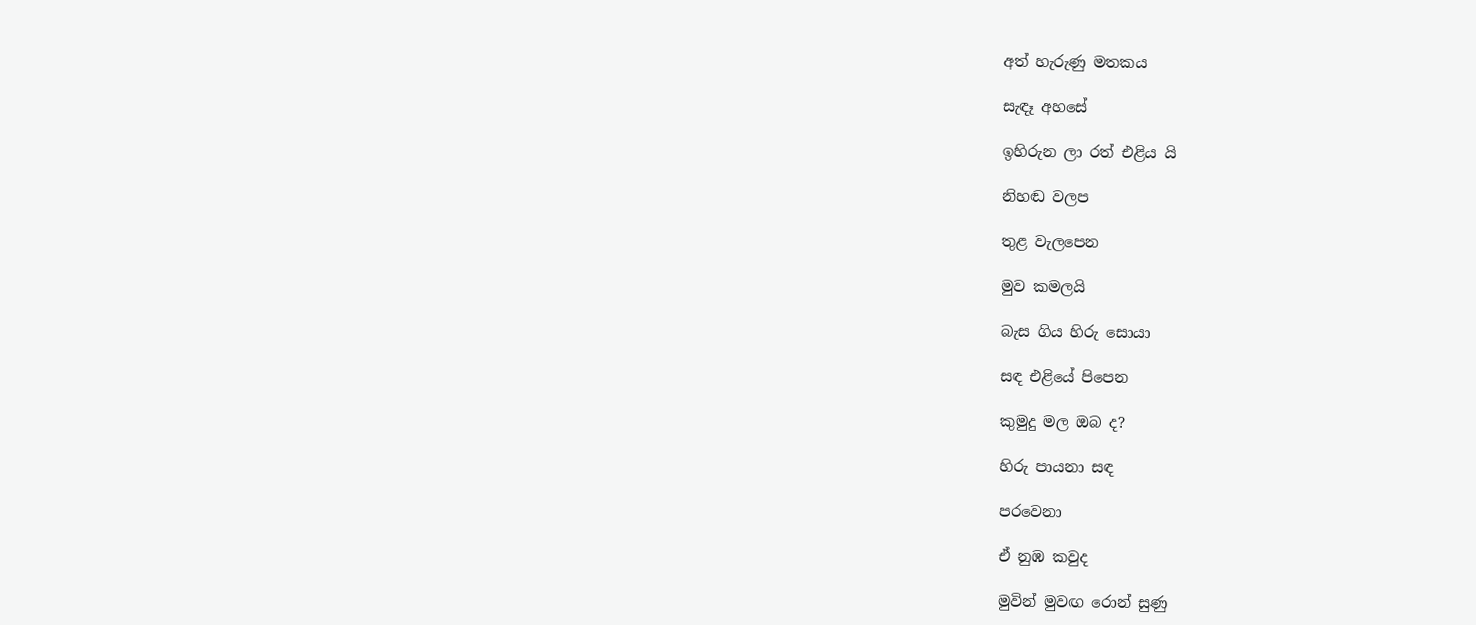අත් හැරුණු මතකය

සැඳෑ අහසේ

ඉහිරුන ලා රත් එළිය යි

නිහඬ වලප

තුළ වැලපෙන

මුව කමලයි

බැස ගිය හිරු සොයා

සඳ එළියේ පිපෙන

කුමුදු මල ඔබ ද?

හිරු පායනා සඳ

පරවෙනා

ඒ නුඹ කවුද

මුවින් මුවඟ රොන් සුණු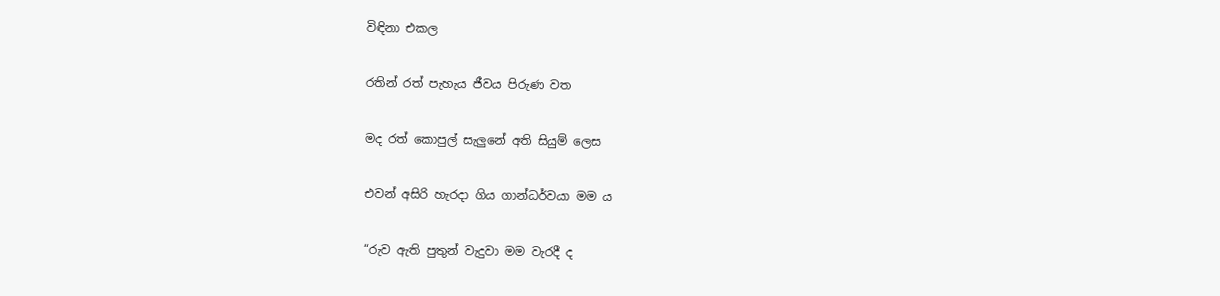විඳිනා එකල

රතින් රත් පැහැය ජීවය පිරුණ වත

මද රත් කොපුල් සැලුනේ අති සියුම් ලෙස

එවන් අසිරි හැරදා ගිය ගාන්ධර්වයා මම ය

“රුව ඇති පුතුන් වැදුවා මම වැරදී ද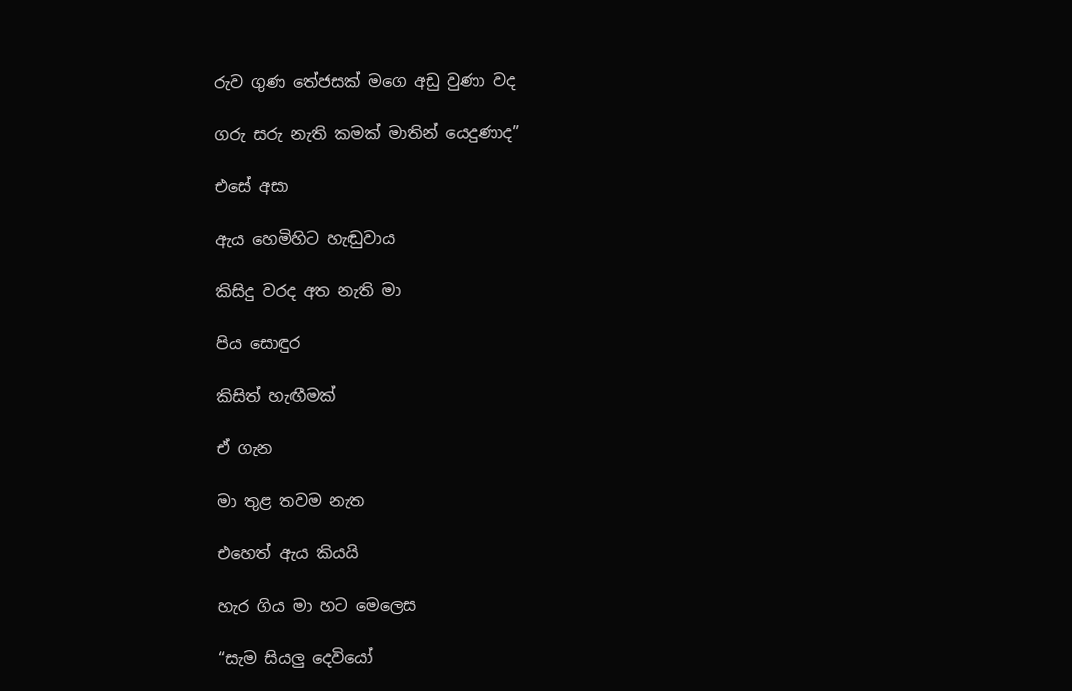රුව ගුණ තේජසක් මගෙ අඩු වුණා වද

ගරු සරු නැති කමක් මාතින් යෙදුණාද”

එසේ අසා

ඇය හෙමිහිට හැඬුවාය

කිසිදු වරද අත නැති මා

පිය සොඳුර

කිසිත් හැඟීමක්

ඒ ගැන

මා තුළ තවම නැත

එහෙත් ඇය කියයි

හැර ගිය මා හට මෙලෙස

“සැම සියලු දෙවියෝ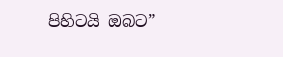පිහිටයි ඔබට”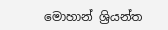මොහාන් ශ්‍රියන්ත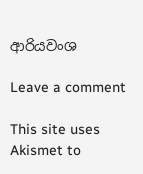ආරියවංශ

Leave a comment

This site uses Akismet to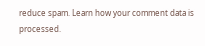reduce spam. Learn how your comment data is processed.